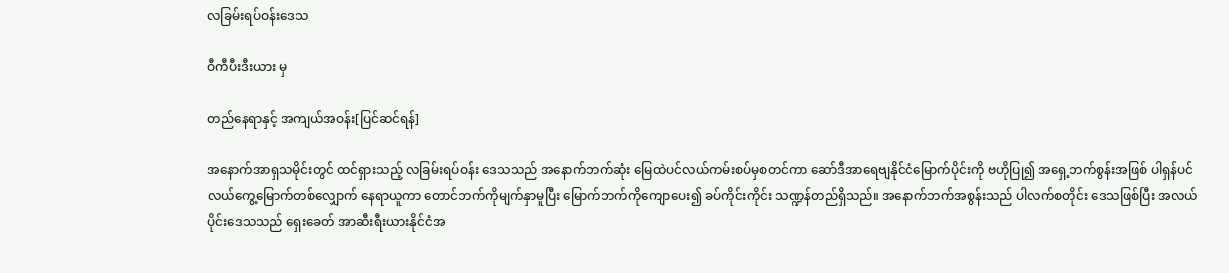လခြမ်းရပ်ဝန်းဒေသ

ဝီကီပီးဒီးယား မှ

တည်နေရာနှင့် အကျယ်အဝန်း[ပြင်ဆင်ရန်]

အနောက်အာရှသမိုင်းတွင် ထင်ရှားသည့် လခြမ်းရပ်ဝန်း ဒေသသည် အနောက်ဘက်ဆုံး မြေထဲပင်လယ်ကမ်းစပ်မှစတင်ကာ ဆော်ဒီအာရေဗျနိုင်ငံမြောက်ပိုင်းကို ဗဟိုပြု၍ အရှေ့ဘက်စွန်းအဖြစ် ပါရှန်ပင်လယ်ကွေ့မြောက်တစ်လျှောက် နေရာယူကာ တောင်ဘက်ကိုမျက်နှာမူပြီး မြောက်ဘက်ကိုကျောပေး၍ ခပ်ကိုင်းကိုင်း သဏ္ဍန်တည်ရှိသည်။ အနောက်ဘက်အစွန်းသည် ပါလက်စတိုင်း ဒေသဖြစ်ပြီး အလယ်ပိုင်းဒေသသည် ရှေးခေတ် အာဆီးရီးယားနိုင်ငံအ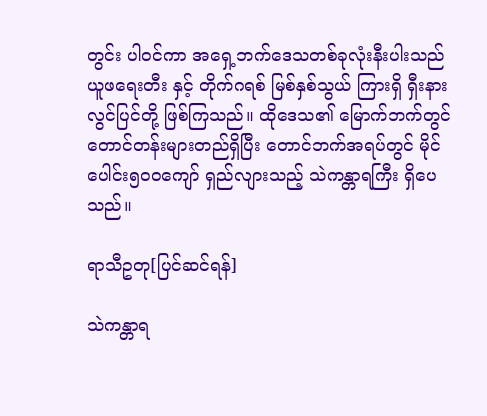တွင်း ပါဝင်ကာ အရှေ့ဘက်ဒေသတစ်ခုလုံးနီးပါးသည် ယူဖရေးတီး နှင့် တိုက်ဂရစ် မြစ်နှစ်သွယ် ကြားရှိ ရှီးနားလွင်ပြင်တို့ ဖြစ်ကြသည်။ ထိုဒေသ၏ မြောက်ဘက်တွင် တောင်တန်းများတည်ရှိပြီး တောင်ဘက်အရပ်တွင် မိုင်ပေါင်း၅၀၀ကျော် ရှည်လျားသည့် သဲကန္တာရကြီး ရှိပေသည်။

ရာသီဥတု[ပြင်ဆင်ရန်]

သဲကန္တာရ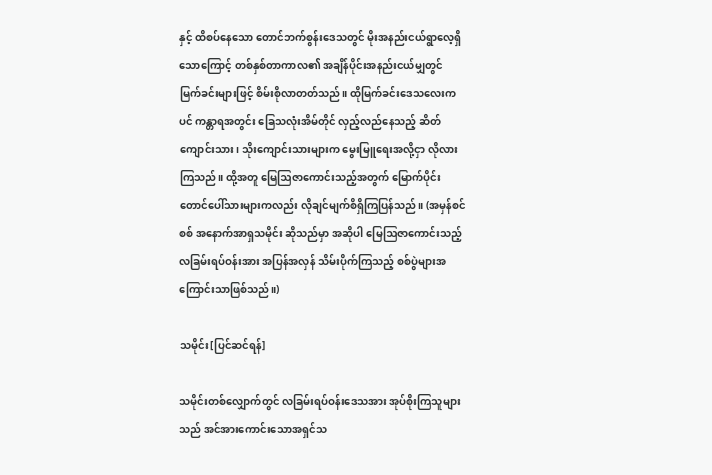နှင့် ထိစပ်နေသော တောင်ဘက်စွန်းဒေသတွင် မိုးအနည်းငယ်ရွာလေ့ရှိသောကြောင့် တစ်နှစ်တာကာလ၏ အချိန်ပိုင်းအနည်းငယ်မျှတွင် မြက်ခင်းများဖြင့် စိမ်းစိုလာတတ်သည်။ ထိုမြက်ခင်းဒေသလေးကပင် ကန္တာရအတွင်း ခြေသလုံးအိမ်တိုင် လှည့်လည်နေသည့် ဆိတ်ကျောင်းသား၊ သိုးကျောင်းသားများက မွေးမြူရေးအလို့ငှာ လိုလားကြသည်။ ထို့အတူ မြေဩဇာကောင်းသည့်အတွက် မြောက်ပိုင်းတောင်ပေါ်သားများကလည်း လိုချင်မျက်စိရှိကြပြန်သည်။ (အမှန်စင်စစ် အနောက်အာရှသမိုင်း ဆိုသည်မှာ အဆိုပါ မြေဩဇာကောင်းသည့် လခြမ်းရပ်ဝန်းအား အပြန်အလှန် သိမ်းပိုက်ကြသည့် စစ်ပွဲများအကြောင်းသာဖြစ်သည်။)

သမိုင်း[ပြင်ဆင်ရန်]

သမိုင်းတစ်လျှောက်တွင် လခြမ်းရပ်ဝန်းဒေသအား အုပ်စိုးကြသူများသည် အင်အားကောင်းသောအရှင်သ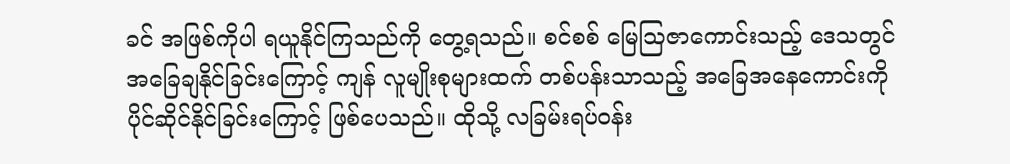ခင် အဖြစ်ကိုပါ ရယူနိုင်ကြသည်ကို တွေ့ရသည်။ စင်စစ် မြေဩဇာကောင်းသည့် ဒေသတွင် အခြေချနိုင်ခြင်းကြောင့် ကျန် လူမျိုးစုများထက် တစ်ပန်းသာသည့် အခြေအနေကောင်းကို ပိုင်ဆိုင်နိုင်ခြင်းကြောင့် ဖြစ်ပေသည်။ ထိုသို့ လခြမ်းရပ်ဝန်း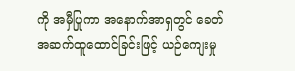ကို အမှီပြုကာ အနောက်အာရှတွင် ခေတ်အဆက်ထူထောင်ခြင်းဖြင့် ယဉ်ကျေးမှု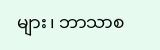များ၊ ဘာသာစ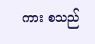ကား စသည်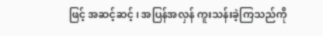ဖြင့် အဆင့်ဆင့်၊ အပြန်အလှန် ကူးသန်းခဲ့ကြသည်ကို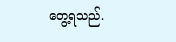တွေ့ရသည်.